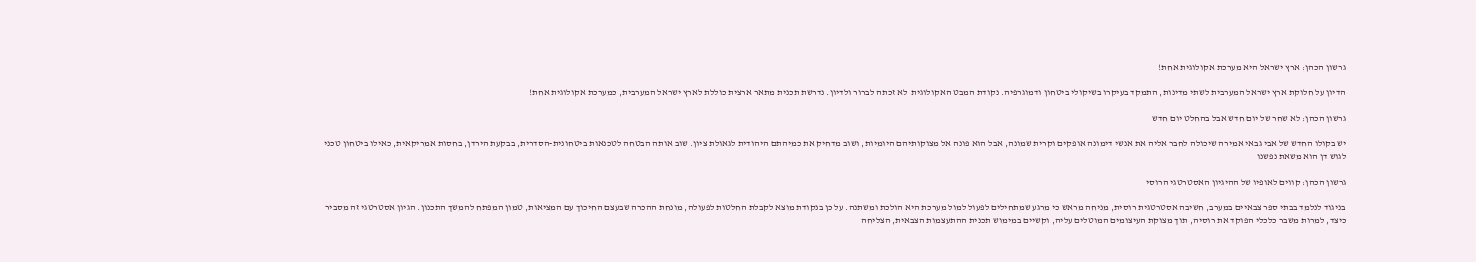גרשון הכהן: ארץ ישראל היא מערכת אקולוגית אחת!

הדיון על חלוקת ארץ ישראל המערבית לשתי מדינות, התמקד בעיקרו בשיקולי ביטחון ודמוגרפיה. נקודת המבט האקולוגית  לא זכתה לברור ולדיון. נדרשת תכנית מתאר ארצית כוללת לארץ ישראל המערבית, כמערכת אקולוגית אחת!

גרשון הכהן: לא שחר של יום חדש אבל בהחלט יום חדש

יש בקולו החדש של אבי גבאי אמירה שיכולה לחבר אליה את אנשי דימונה אופקים וקרית שמונה, אבל הוא פונה אל מצוקותיהם היומיות, ושוב מדחיק את כמיהתם היהודית לגאולת ציון. שוב אותה הבטחה לטכנאות ביטחונית-הסדרית, בבקעת הירדן, בחסות אמריקאית, כאילו ביטחון טכני לגוש דן הוא משאת נפשנו

גרשון הכהן: קווים לאופיו של ההיגיון האסטרטגי הרוסי

בניגוד לנלמד בבתי ספר צבאיים במערב, חשיבה אסטרטגית רוסית, מניחה מראש כי מרגע שמתחילים לפעול למול מערכת היא הולכת ומשתנה. על כן בנקודת מוצא לקבלת החלטות לפעולה, מונחת ההכרה שבעצם החיכוך עם המציאות, טמון המפתח להמשך התכנון. הגיון אסטרטגי זה מסביר כיצד, למרות משבר כלכלי הפוקד את רוסיה, תוך מצוקת העיצומים המוטלים עליה, וקשיים במימוש תכנית ההתעצמות הצבאית, הצליחה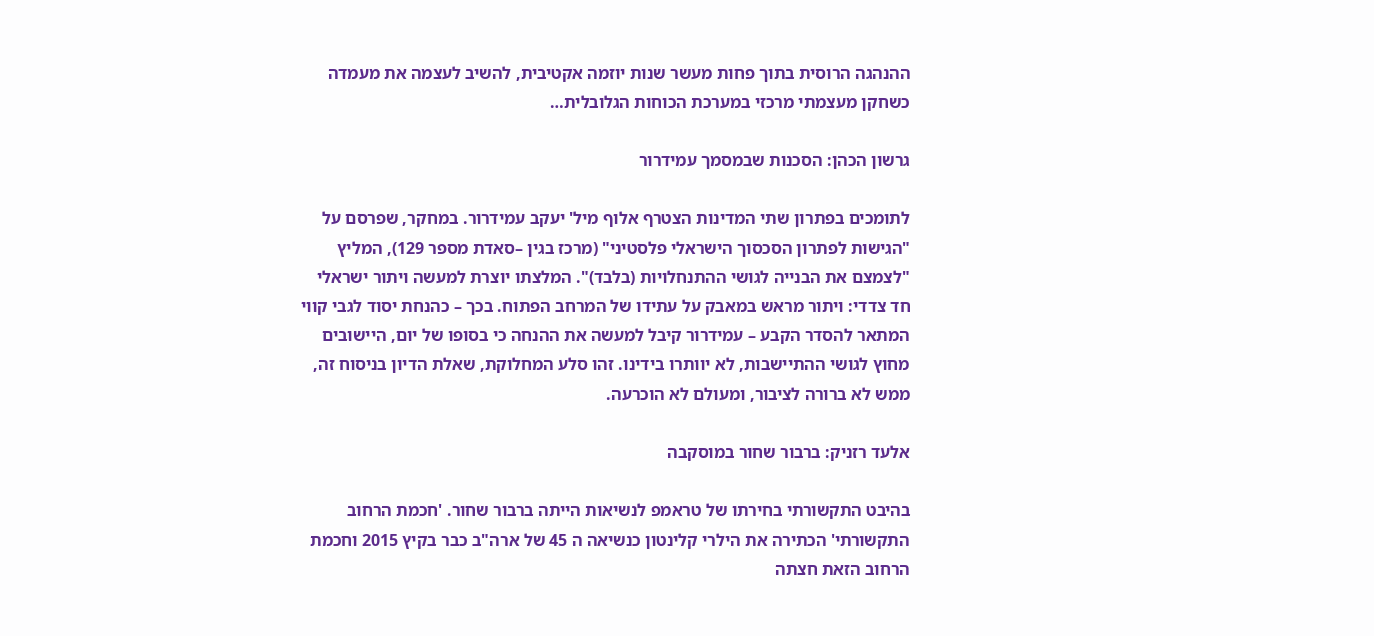ההנהגה הרוסית בתוך פחות מעשר שנות יוזמה אקטיבית, להשיב לעצמה את מעמדה כשחקן מעצמתי מרכזי במערכת הכוחות הגלובלית…

גרשון הכהן: הסכנות שבמסמך עמידרור

לתומכים בפתרון שתי המדינות הצטרף אלוף מיל' יעקב עמידרור. במחקר, שפרסם על "הגישות לפתרון הסכסוך הישראלי פלסטיני" (מרכז בגין –סאדת מספר 129), המליץ "לצמצם את הבנייה לגושי ההתנחלויות (בלבד)". המלצתו יוצרת למעשה ויתור ישראלי חד צדדי: ויתור מראש במאבק על עתידו של המרחב הפתוח. בכך – כהנחת יסוד לגבי קווי המתאר להסדר הקבע – עמידרור קיבל למעשה את ההנחה כי בסופו של יום, היישובים מחוץ לגושי ההתיישבות, לא יוותרו בידינו. זהו סלע המחלוקת, שאלת הדיון בניסוח זה, ממש לא ברורה לציבור, ומעולם לא הוכרעה.

אלעד רזניק: ברבור שחור במוסקבה

בהיבט התקשורתי בחירתו של טראמפ לנשיאות הייתה ברבור שחור. 'חכמת הרחוב התקשורתי' הכתירה את הילרי קלינטון כנשיאה ה 45 של ארה"ב כבר בקיץ 2015 וחכמת הרחוב הזאת חצתה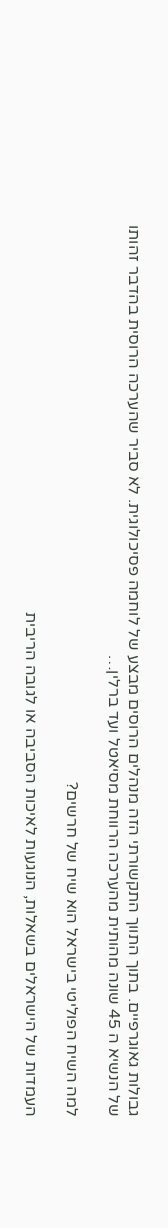גבולות גאוגרפיים. בתוך התווך התקשורתי הזה מנהלים הרוסים מבצע של לוחמה פסיכולוגית. לא סביר שהערכה הרוסית בהדבר זהותו של הנשיא ה 45 שונה מהותית מהערכה הרווחת מסיאטל ועד ברלין…

למה השיח הפוליטי בישראל הוא שיח של חרשים?

העמדות של הישראלים בשאלות, הנוגעות לאיכות הסביבה או לגובה הריבית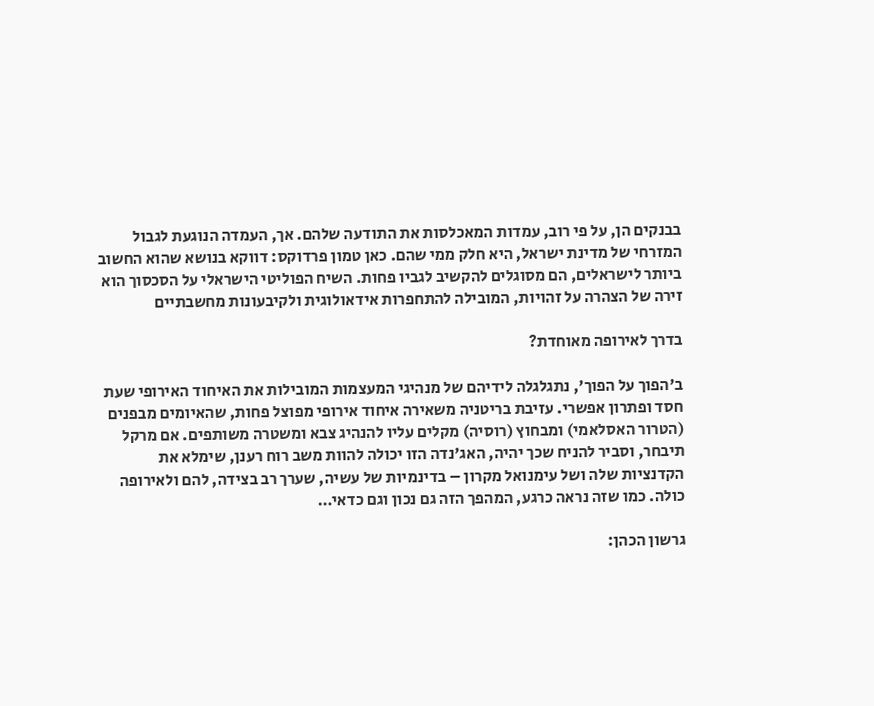בבנקים הן, על פי רוב, עמדות המאכלסות את התודעה שלהם. אך, העמדה הנוגעת לגבול המזרחי של מדינת ישראל, היא חלק ממי שהם. כאן טמון פרדוקס: דווקא בנושא שהוא החשוב ביותר לישראלים, הם מסוגלים להקשיב לגביו פחות. השיח הפוליטי הישראלי על הסכסוך הוא זירה של הצהרה על זהויות, המובילה להתחפרות אידאולוגית ולקיבעונות מחשבתיים

בדרך לאירופה מאוחדת?

ב'הפוך על הפוך', נתגלגלה לידיהם של מנהיגי המעצמות המובילות את האיחוד האירופי שעת חסד ופתרון אפשרי. עזיבת בריטניה משאירה איחוד אירופי מפוצל פחות, שהאיומים מבפנים (הטרור האסלאמי) ומבחוץ (רוסיה) מקלים עליו להנהיג צבא ומשטרה משותפים. אם מרקל תיבחר, וסביר להניח שכך יהיה, האג'נדה הזו יכולה להוות משב רוח רענן, שימלא את הקדנציות שלה ושל עימנואל מקרון – בדינמיות של עשיה, שערך רב בצידה, להם ולאירופה כולה. כמו שזה נראה כרגע, המהפך הזה גם נכון וגם כדאי…

גרשון הכהן: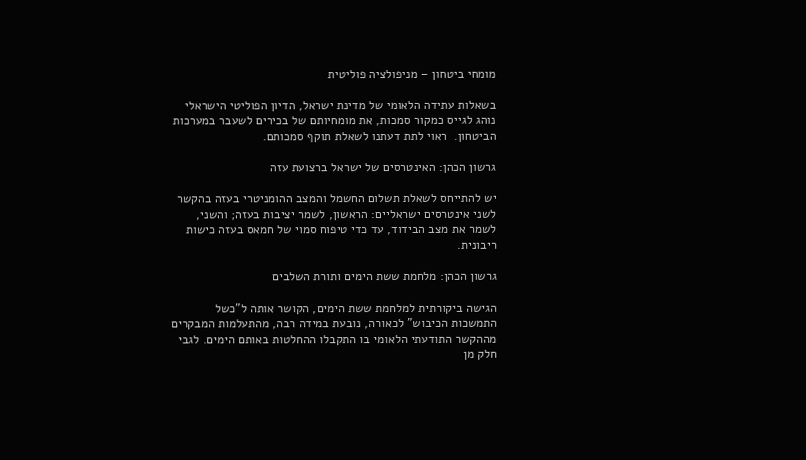מומחי ביטחון – מניפולציה פוליטית

בשאלות עתידה הלאומי של מדינת ישראל, הדיון הפוליטי הישראלי נוהג לגייס כמקור סמכות, את מומחיותם של בכירים לשעבר במערכות הביטחון.  ראוי לתת דעתנו לשאלת תוקף סמכותם.

גרשון הכהן: האינטרסים של ישראל ברצועת עזה

יש להתייחס לשאלת תשלום החשמל והמצב ההומניטרי בעזה בהקשר לשני אינטרסים ישראליים: הראשון, לשמר יציבות בעזה; והשני, לשמר את מצב הבידוד, עד כדי טיפוח סמוי של חמאס בעזה כישות ריבונית.

גרשון הכהן: מלחמת ששת הימים ותורת השלבים

הגישה ביקורתית למלחמת ששת הימים, הקושר אותה ל"כשל התמשכות הכיבוש" לכאורה, נובעת במידה רבה, מהתעלמות המבקרים מההקשר התודעתי הלאומי בו התקבלו ההחלטות באותם הימים. לגבי חלק מן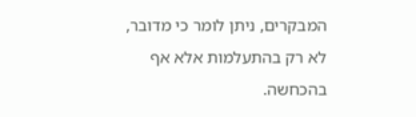המבקרים, ניתן לומר כי מדובר, לא רק בהתעלמות אלא אף בהכחשה.